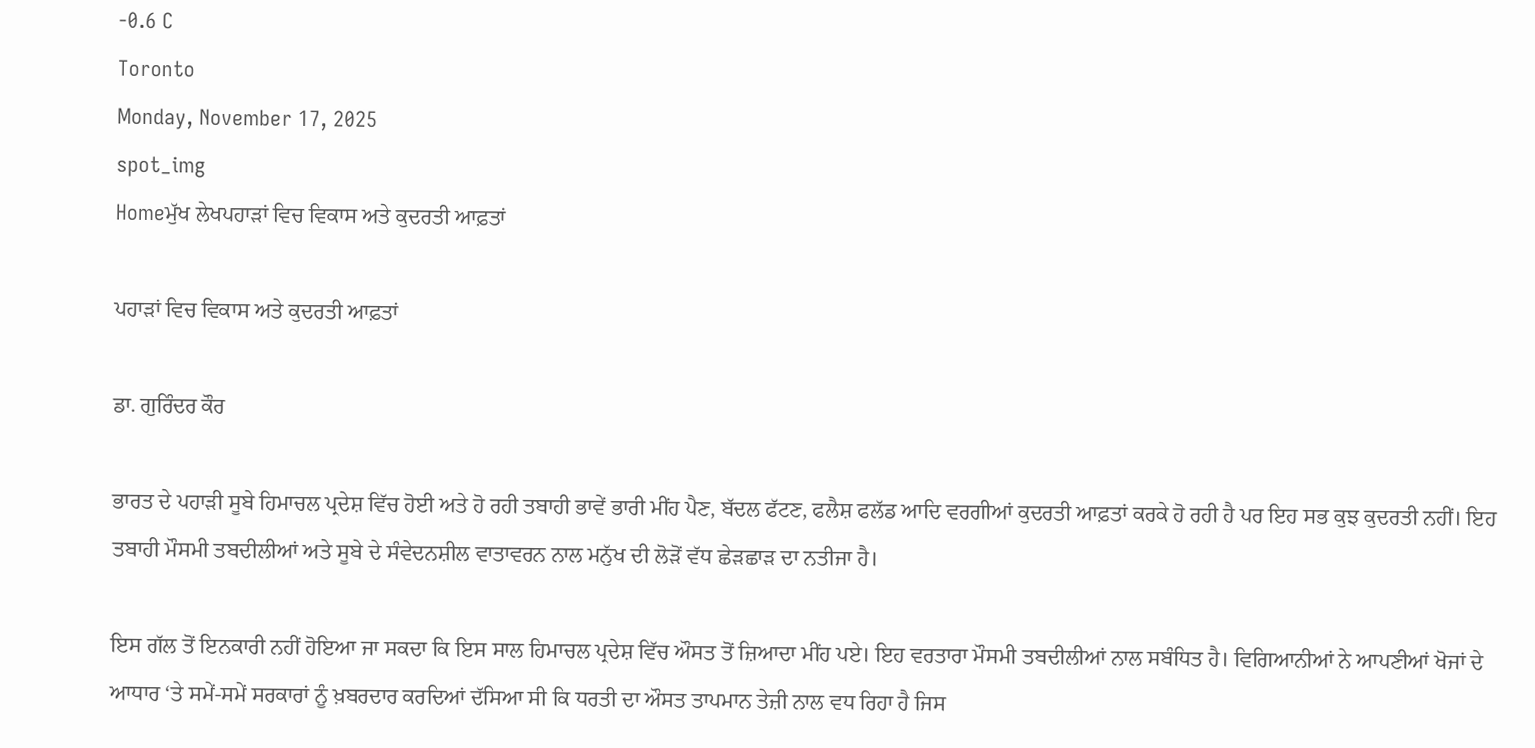-0.6 C
Toronto
Monday, November 17, 2025
spot_img
Homeਮੁੱਖ ਲੇਖਪਹਾੜਾਂ ਵਿਚ ਵਿਕਾਸ ਅਤੇ ਕੁਦਰਤੀ ਆਫ਼ਤਾਂ

ਪਹਾੜਾਂ ਵਿਚ ਵਿਕਾਸ ਅਤੇ ਕੁਦਰਤੀ ਆਫ਼ਤਾਂ

ਡਾ. ਗੁਰਿੰਦਰ ਕੌਰ

ਭਾਰਤ ਦੇ ਪਹਾੜੀ ਸੂਬੇ ਹਿਮਾਚਲ ਪ੍ਰਦੇਸ਼ ਵਿੱਚ ਹੋਈ ਅਤੇ ਹੋ ਰਹੀ ਤਬਾਹੀ ਭਾਵੇਂ ਭਾਰੀ ਮੀਂਹ ਪੈਣ, ਬੱਦਲ ਫੱਟਣ, ਫਲੈਸ਼ ਫਲੱਡ ਆਦਿ ਵਰਗੀਆਂ ਕੁਦਰਤੀ ਆਫ਼ਤਾਂ ਕਰਕੇ ਹੋ ਰਹੀ ਹੈ ਪਰ ਇਹ ਸਭ ਕੁਝ ਕੁਦਰਤੀ ਨਹੀਂ। ਇਹ ਤਬਾਹੀ ਮੌਸਮੀ ਤਬਦੀਲੀਆਂ ਅਤੇ ਸੂਬੇ ਦੇ ਸੰਵੇਦਨਸ਼ੀਲ ਵਾਤਾਵਰਨ ਨਾਲ ਮਨੁੱਖ ਦੀ ਲੋੜੋਂ ਵੱਧ ਛੇੜਛਾੜ ਦਾ ਨਤੀਜਾ ਹੈ।

ਇਸ ਗੱਲ ਤੋਂ ਇਨਕਾਰੀ ਨਹੀਂ ਹੋਇਆ ਜਾ ਸਕਦਾ ਕਿ ਇਸ ਸਾਲ ਹਿਮਾਚਲ ਪ੍ਰਦੇਸ਼ ਵਿੱਚ ਔਸਤ ਤੋਂ ਜ਼ਿਆਦਾ ਮੀਂਹ ਪਏ। ਇਹ ਵਰਤਾਰਾ ਮੌਸਮੀ ਤਬਦੀਲੀਆਂ ਨਾਲ ਸਬੰਧਿਤ ਹੈ। ਵਿਗਿਆਨੀਆਂ ਨੇ ਆਪਣੀਆਂ ਖੋਜਾਂ ਦੇ ਆਧਾਰ ‘ਤੇ ਸਮੇਂ-ਸਮੇਂ ਸਰਕਾਰਾਂ ਨੂੰ ਖ਼ਬਰਦਾਰ ਕਰਦਿਆਂ ਦੱਸਿਆ ਸੀ ਕਿ ਧਰਤੀ ਦਾ ਔਸਤ ਤਾਪਮਾਨ ਤੇਜ਼ੀ ਨਾਲ ਵਧ ਰਿਹਾ ਹੈ ਜਿਸ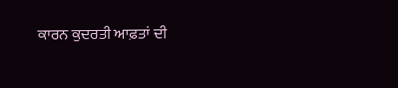ਕਾਰਨ ਕੁਦਰਤੀ ਆਫ਼ਤਾਂ ਦੀ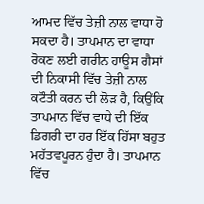ਆਮਦ ਵਿੱਚ ਤੇਜ਼ੀ ਨਾਲ ਵਾਧਾ ਹੋ ਸਕਦਾ ਹੈ। ਤਾਪਮਾਨ ਦਾ ਵਾਧਾ ਰੋਕਣ ਲਈ ਗਰੀਨ ਹਾਊਸ ਗੈਸਾਂ ਦੀ ਨਿਕਾਸੀ ਵਿੱਚ ਤੇਜ਼ੀ ਨਾਲ ਕਟੌਤੀ ਕਰਨ ਦੀ ਲੋੜ ਹੈ, ਕਿਉਂਕਿ ਤਾਪਮਾਨ ਵਿੱਚ ਵਾਧੇ ਦੀ ਇੱਕ ਡਿਗਰੀ ਦਾ ਹਰ ਇੱਕ ਹਿੱਸਾ ਬਹੁਤ ਮਹੱਤਵਪੂਰਨ ਹੁੰਦਾ ਹੈ। ਤਾਪਮਾਨ ਵਿੱਚ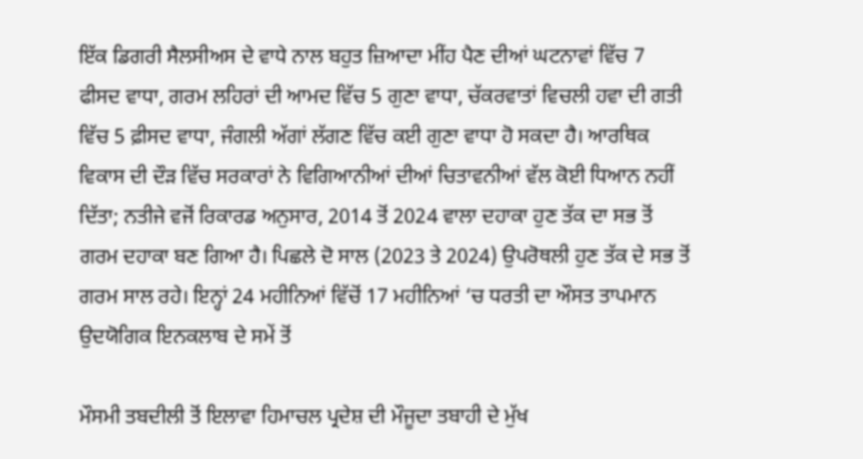ਇੱਕ ਡਿਗਰੀ ਸੈਲਸੀਅਸ ਦੇ ਵਾਧੇ ਨਾਲ ਬਹੁਤ ਜ਼ਿਆਦਾ ਮੀਂਹ ਪੈਣ ਦੀਆਂ ਘਟਨਾਵਾਂ ਵਿੱਚ 7 ਫੀਸਦ ਵਾਧਾ, ਗਰਮ ਲਹਿਰਾਂ ਦੀ ਆਮਦ ਵਿੱਚ 5 ਗੁਣਾ ਵਾਧਾ, ਚੱਕਰਵਾਤਾਂ ਵਿਚਲੀ ਹਵਾ ਦੀ ਗਤੀ ਵਿੱਚ 5 ਫ਼ੀਸਦ ਵਾਧਾ, ਜੰਗਲੀ ਅੱਗਾਂ ਲੱਗਣ ਵਿੱਚ ਕਈ ਗੁਣਾ ਵਾਧਾ ਹੋ ਸਕਦਾ ਹੈ। ਆਰਥਿਕ ਵਿਕਾਸ ਦੀ ਦੌੜ ਵਿੱਚ ਸਰਕਾਰਾਂ ਨੇ ਵਿਗਿਆਨੀਆਂ ਦੀਆਂ ਚਿਤਾਵਨੀਆਂ ਵੱਲ ਕੋਈ ਧਿਆਨ ਨਹੀਂ ਦਿੱਤਾ; ਨਤੀਜੇ ਵਜੋਂ ਰਿਕਾਰਡ ਅਨੁਸਾਰ, 2014 ਤੋਂ 2024 ਵਾਲਾ ਦਹਾਕਾ ਹੁਣ ਤੱਕ ਦਾ ਸਭ ਤੋਂ ਗਰਮ ਦਹਾਕਾ ਬਣ ਗਿਆ ਹੈ। ਪਿਛਲੇ ਦੋ ਸਾਲ (2023 ਤੇ 2024) ਉਪਰੋਥਲੀ ਹੁਣ ਤੱਕ ਦੇ ਸਭ ਤੋਂ ਗਰਮ ਸਾਲ ਰਹੇ। ਇਨ੍ਹਾਂ 24 ਮਹੀਨਿਆਂ ਵਿੱਚੋਂ 17 ਮਹੀਨਿਆਂ ‘ਚ ਧਰਤੀ ਦਾ ਔਸਤ ਤਾਪਮਾਨ ਉਦਯੋਗਿਕ ਇਨਕਲਾਬ ਦੇ ਸਮੇਂ ਤੋਂ

ਮੌਸਮੀ ਤਬਦੀਲੀ ਤੋਂ ਇਲਾਵਾ ਹਿਮਾਚਲ ਪ੍ਰਦੇਸ਼ ਦੀ ਮੌਜੂਦਾ ਤਬਾਹੀ ਦੇ ਮੁੱਖ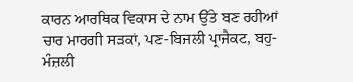ਕਾਰਨ ਆਰਥਿਕ ਵਿਕਾਸ ਦੇ ਨਾਮ ਉੱਤੇ ਬਣ ਰਹੀਆਂ ਚਾਰ ਮਾਰਗੀ ਸੜਕਾਂ, ਪਣ-ਬਿਜਲੀ ਪ੍ਰਾਜੈਕਟ, ਬਹੁ-ਮੰਜ਼ਲੀ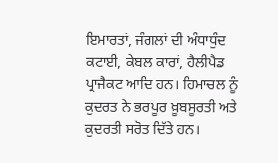ਇਮਾਰਤਾਂ, ਜੰਗਲਾਂ ਦੀ ਅੰਧਾਧੁੰਦ ਕਟਾਈ, ਕੇਬਲ ਕਾਰਾਂ, ਹੈਲੀਪੈਡ ਪ੍ਰਾਜੈਕਟ ਆਦਿ ਹਨ। ਹਿਮਾਚਲ ਨੂੰ ਕੁਦਰਤ ਨੇ ਭਰਪੂਰ ਖ਼ੂਬਸੂਰਤੀ ਅਤੇ ਕੁਦਰਤੀ ਸਰੋਤ ਦਿੱਤੇ ਹਨ।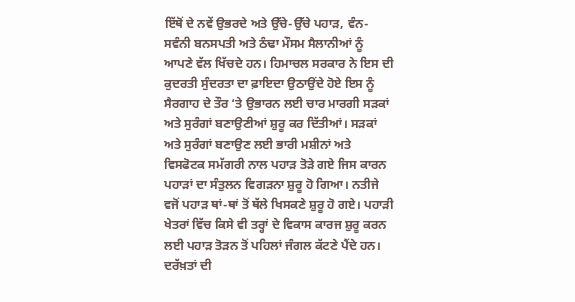ਇੱਥੋਂ ਦੇ ਨਵੇਂ ਉਭਰਦੇ ਅਤੇ ਉੱਚੇ-ਉੱਚੇ ਪਹਾੜ, ਵੰਨ-ਸਵੰਨੀ ਬਨਸਪਤੀ ਅਤੇ ਠੰਢਾ ਮੌਸਮ ਸੈਲਾਨੀਆਂ ਨੂੰ ਆਪਣੇ ਵੱਲ ਖਿੱਚਦੇ ਹਨ। ਹਿਮਾਚਲ ਸਰਕਾਰ ਨੇ ਇਸ ਦੀ ਕੁਦਰਤੀ ਸੁੰਦਰਤਾ ਦਾ ਫ਼ਾਇਦਾ ਉਠਾਉਂਦੇ ਹੋਏ ਇਸ ਨੂੰ ਸੈਰਗਾਹ ਦੇ ਤੌਰ ‘ਤੇ ਉਭਾਰਨ ਲਈ ਚਾਰ ਮਾਰਗੀ ਸੜਕਾਂ ਅਤੇ ਸੁਰੰਗਾਂ ਬਣਾਉਣੀਆਂ ਸ਼ੁਰੂ ਕਰ ਦਿੱਤੀਆਂ। ਸੜਕਾਂ ਅਤੇ ਸੁਰੰਗਾਂ ਬਣਾਉਣ ਲਈ ਭਾਰੀ ਮਸ਼ੀਨਾਂ ਅਤੇ ਵਿਸਫੋਟਕ ਸਮੱਗਰੀ ਨਾਲ ਪਹਾੜ ਤੋੜੇ ਗਏ ਜਿਸ ਕਾਰਨ ਪਹਾੜਾਂ ਦਾ ਸੰਤੁਲਨ ਵਿਗੜਨਾ ਸ਼ੁਰੂ ਹੋ ਗਿਆ। ਨਤੀਜੇ ਵਜੋਂ ਪਹਾੜ ਥਾਂ-ਥਾਂ ਤੋਂ ਥੱਲੇ ਖਿਸਕਣੇ ਸ਼ੁਰੂ ਹੋ ਗਏ। ਪਹਾੜੀ ਖੇਤਰਾਂ ਵਿੱਚ ਕਿਸੇ ਵੀ ਤਰ੍ਹਾਂ ਦੇ ਵਿਕਾਸ ਕਾਰਜ ਸ਼ੁਰੂ ਕਰਨ ਲਈ ਪਹਾੜ ਤੋੜਨ ਤੋਂ ਪਹਿਲਾਂ ਜੰਗਲ ਕੱਟਣੇ ਪੈਂਦੇ ਹਨ। ਦਰੱਖ਼ਤਾਂ ਦੀ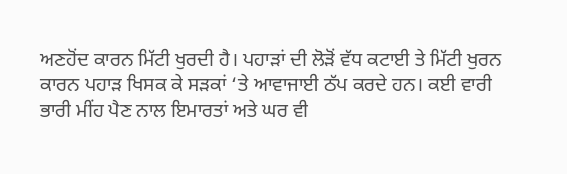ਅਣਹੋਂਦ ਕਾਰਨ ਮਿੱਟੀ ਖੁਰਦੀ ਹੈ। ਪਹਾੜਾਂ ਦੀ ਲੋੜੋਂ ਵੱਧ ਕਟਾਈ ਤੇ ਮਿੱਟੀ ਖੁਰਨ ਕਾਰਨ ਪਹਾੜ ਖਿਸਕ ਕੇ ਸੜਕਾਂ ‘ਤੇ ਆਵਾਜਾਈ ਠੱਪ ਕਰਦੇ ਹਨ। ਕਈ ਵਾਰੀ ਭਾਰੀ ਮੀਂਹ ਪੈਣ ਨਾਲ ਇਮਾਰਤਾਂ ਅਤੇ ਘਰ ਵੀ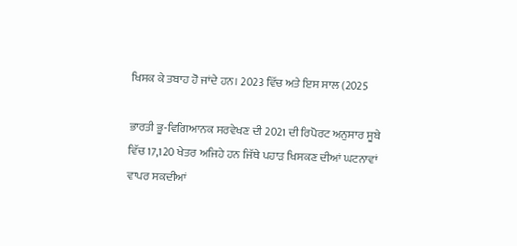ਖਿਸਕ ਕੇ ਤਬਾਹ ਹੋ ਜਾਂਦੇ ਹਨ। 2023 ਵਿੱਚ ਅਤੇ ਇਸ ਸਾਲ (2025

ਭਾਰਤੀ ਭੂ-ਵਿਗਿਆਨਕ ਸਰਵੇਖਣ ਦੀ 2021 ਦੀ ਰਿਪੋਰਟ ਅਨੁਸਾਰ ਸੂਬੇ ਵਿੱਚ 17,120 ਖੇਤਰ ਅਜਿਹੇ ਹਨ ਜਿੱਥੇ ਪਹਾੜ ਖਿਸਕਣ ਦੀਆਂ ਘਟਨਾਵਾਂ ਵਾਪਰ ਸਕਦੀਆਂ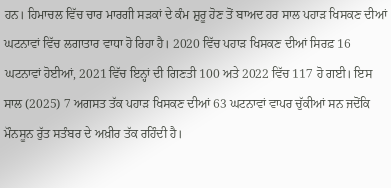ਹਨ। ਹਿਮਾਚਲ ਵਿੱਚ ਚਾਰ ਮਾਰਗੀ ਸੜਕਾਂ ਦੇ ਕੰਮ ਸ਼ੁਰੂ ਹੋਣ ਤੋਂ ਬਾਅਦ ਹਰ ਸਾਲ ਪਹਾੜ ਖਿਸਕਣ ਦੀਆਂ ਘਟਨਾਵਾਂ ਵਿੱਚ ਲਗਾਤਾਰ ਵਾਧਾ ਹੋ ਰਿਹਾ ਹੈ। 2020 ਵਿੱਚ ਪਹਾੜ ਖਿਸਕਣ ਦੀਆਂ ਸਿਰਫ਼ 16 ਘਟਨਾਵਾਂ ਹੋਈਆਂ, 2021 ਵਿੱਚ ਇਨ੍ਹਾਂ ਦੀ ਗਿਣਤੀ 100 ਅਤੇ 2022 ਵਿੱਚ 117 ਹੋ ਗਈ। ਇਸ ਸਾਲ (2025) 7 ਅਗਸਤ ਤੱਕ ਪਹਾੜ ਖਿਸਕਣ ਦੀਆਂ 63 ਘਟਨਾਵਾਂ ਵਾਪਰ ਚੁੱਕੀਆਂ ਸਨ ਜਦੋਂਕਿ ਮੌਨਸੂਨ ਰੁੱਤ ਸਤੰਬਰ ਦੇ ਅਖ਼ੀਰ ਤੱਕ ਰਹਿੰਦੀ ਹੈ।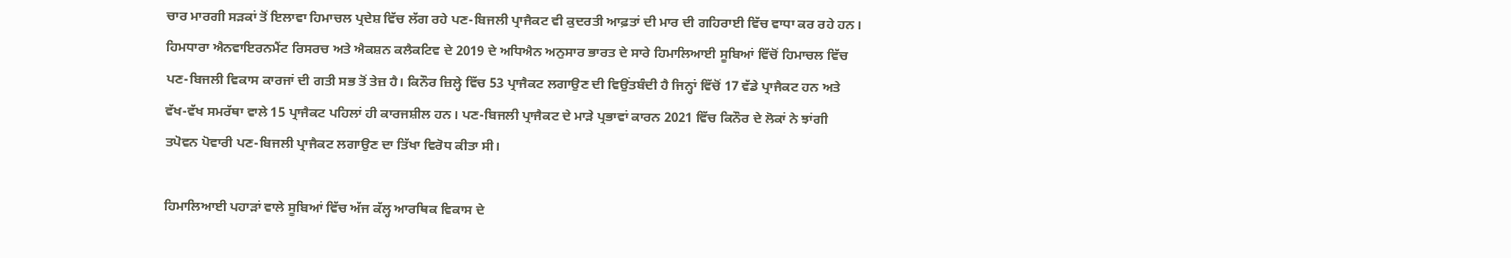ਚਾਰ ਮਾਰਗੀ ਸੜਕਾਂ ਤੋਂ ਇਲਾਵਾ ਹਿਮਾਚਲ ਪ੍ਰਦੇਸ਼ ਵਿੱਚ ਲੱਗ ਰਹੇ ਪਣ-ਬਿਜਲੀ ਪ੍ਰਾਜੈਕਟ ਵੀ ਕੁਦਰਤੀ ਆਫ਼ਤਾਂ ਦੀ ਮਾਰ ਦੀ ਗਹਿਰਾਈ ਵਿੱਚ ਵਾਧਾ ਕਰ ਰਹੇ ਹਨ। ਹਿਮਧਾਰਾ ਐਨਵਾਇਰਨਮੈਂਟ ਰਿਸਰਚ ਅਤੇ ਐਕਸ਼ਨ ਕਲੈਕਟਿਵ ਦੇ 2019 ਦੇ ਅਧਿਐਨ ਅਨੁਸਾਰ ਭਾਰਤ ਦੇ ਸਾਰੇ ਹਿਮਾਲਿਆਈ ਸੂਬਿਆਂ ਵਿੱਚੋਂ ਹਿਮਾਚਲ ਵਿੱਚ ਪਣ-ਬਿਜਲੀ ਵਿਕਾਸ ਕਾਰਜਾਂ ਦੀ ਗਤੀ ਸਭ ਤੋਂ ਤੇਜ਼ ਹੈ। ਕਿਨੌਰ ਜ਼ਿਲ੍ਹੇ ਵਿੱਚ 53 ਪ੍ਰਾਜੈਕਟ ਲਗਾਉਣ ਦੀ ਵਿਉਂਤਬੰਦੀ ਹੈ ਜਿਨ੍ਹਾਂ ਵਿੱਚੋਂ 17 ਵੱਡੇ ਪ੍ਰਾਜੈਕਟ ਹਨ ਅਤੇ ਵੱਖ-ਵੱਖ ਸਮਰੱਥਾ ਵਾਲੇ 15 ਪ੍ਰਾਜੈਕਟ ਪਹਿਲਾਂ ਹੀ ਕਾਰਜਸ਼ੀਲ ਹਨ। ਪਣ-ਬਿਜਲੀ ਪ੍ਰਾਜੈਕਟ ਦੇ ਮਾੜੇ ਪ੍ਰਭਾਵਾਂ ਕਾਰਨ 2021 ਵਿੱਚ ਕਿਨੌਰ ਦੇ ਲੋਕਾਂ ਨੇ ਝਾਂਗੀ ਤਪੋਵਨ ਪੋਵਾਰੀ ਪਣ-ਬਿਜਲੀ ਪ੍ਰਾਜੈਕਟ ਲਗਾਉਣ ਦਾ ਤਿੱਖਾ ਵਿਰੋਧ ਕੀਤਾ ਸੀ।

ਹਿਮਾਲਿਆਈ ਪਹਾੜਾਂ ਵਾਲੇ ਸੂਬਿਆਂ ਵਿੱਚ ਅੱਜ ਕੱਲ੍ਹ ਆਰਥਿਕ ਵਿਕਾਸ ਦੇ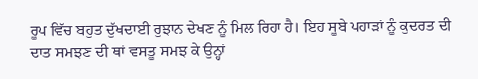ਰੂਪ ਵਿੱਚ ਬਹੁਤ ਦੁੱਖਦਾਈ ਰੁਝਾਨ ਦੇਖਣ ਨੂੰ ਮਿਲ ਰਿਹਾ ਹੈ। ਇਹ ਸੂਬੇ ਪਹਾੜਾਂ ਨੂੰ ਕੁਦਰਤ ਦੀ ਦਾਤ ਸਮਝਣ ਦੀ ਥਾਂ ਵਸਤੂ ਸਮਝ ਕੇ ਉਨ੍ਹਾਂ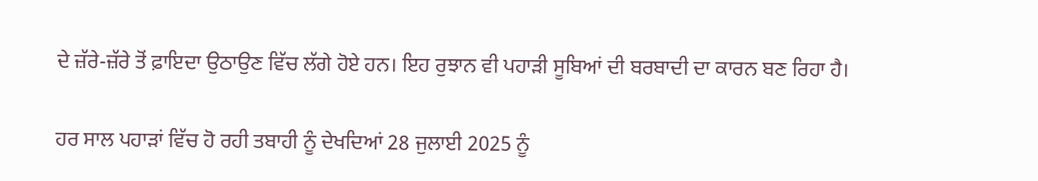ਦੇ ਜ਼ੱਰੇ-ਜ਼ੱਰੇ ਤੋਂ ਫ਼ਾਇਦਾ ਉਠਾਉਣ ਵਿੱਚ ਲੱਗੇ ਹੋਏ ਹਨ। ਇਹ ਰੁਝਾਨ ਵੀ ਪਹਾੜੀ ਸੂਬਿਆਂ ਦੀ ਬਰਬਾਦੀ ਦਾ ਕਾਰਨ ਬਣ ਰਿਹਾ ਹੈ।

ਹਰ ਸਾਲ ਪਹਾੜਾਂ ਵਿੱਚ ਹੋ ਰਹੀ ਤਬਾਹੀ ਨੂੰ ਦੇਖਦਿਆਂ 28 ਜੁਲਾਈ 2025 ਨੂੰ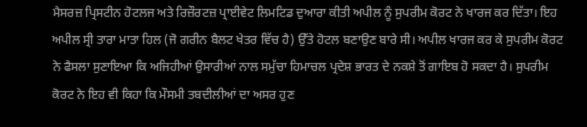ਮੈਸਰਜ਼ ਪ੍ਰਿਸਟੀਨ ਹੋਟਲਜ ਅਤੇ ਰਿਜ਼ੌਰਟਜ਼ ਪ੍ਰਾਈਵੇਟ ਲਿਮਟਿਡ ਦੁਆਰਾ ਕੀਤੀ ਅਪੀਲ ਨੂੰ ਸੁਪਰੀਮ ਕੋਰਟ ਨੇ ਖਾਰਜ ਕਰ ਦਿੱਤਾ। ਇਹ ਅਪੀਲ ਸ੍ਰੀ ਤਾਰਾ ਮਾਤਾ ਹਿਲ (ਜੋ ਗਰੀਨ ਬੈਲਟ ਖੇਤਰ ਵਿੱਚ ਹੈ) ਉੱਤੇ ਹੋਟਲ ਬਣਾਉਣ ਬਾਰੇ ਸੀ। ਅਪੀਲ ਖਾਰਜ ਕਰ ਕੇ ਸੁਪਰੀਮ ਕੋਰਟ ਨੇ ਫੈਸਲਾ ਸੁਣਾਇਆ ਕਿ ਅਜਿਹੀਆਂ ਉਸਾਰੀਆਂ ਨਾਲ ਸਮੁੱਚਾ ਹਿਮਾਚਲ ਪ੍ਰਦੇਸ਼ ਭਾਰਤ ਦੇ ਨਕਸ਼ੇ ਤੋਂ ਗਾਇਬ ਹੋ ਸਕਦਾ ਹੈ। ਸੁਪਰੀਮ ਕੋਰਟ ਨੇ ਇਹ ਵੀ ਕਿਹਾ ਕਿ ਮੌਸਮੀ ਤਬਦੀਲੀਆਂ ਦਾ ਅਸਰ ਹੁਣ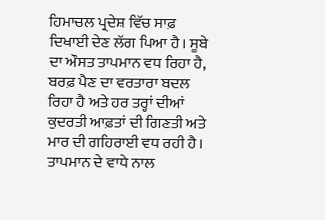ਹਿਮਾਚਲ ਪ੍ਰਦੇਸ਼ ਵਿੱਚ ਸਾਫ਼ ਦਿਖਾਈ ਦੇਣ ਲੱਗ ਪਿਆ ਹੈ। ਸੂਬੇ ਦਾ ਔਸਤ ਤਾਪਮਾਨ ਵਧ ਰਿਹਾ ਹੈ, ਬਰਫ਼ ਪੈਣ ਦਾ ਵਰਤਾਰਾ ਬਦਲ ਰਿਹਾ ਹੈ ਅਤੇ ਹਰ ਤਰ੍ਹਾਂ ਦੀਆਂ ਕੁਦਰਤੀ ਆਫ਼ਤਾਂ ਦੀ ਗਿਣਤੀ ਅਤੇ ਮਾਰ ਦੀ ਗਹਿਰਾਈ ਵਧ ਰਹੀ ਹੈ। ਤਾਪਮਾਨ ਦੇ ਵਾਧੇ ਨਾਲ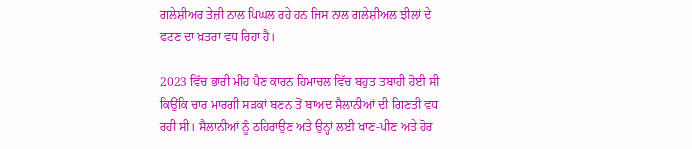ਗਲੇਸ਼ੀਅਰ ਤੇਜ਼ੀ ਨਾਲ ਪਿਘਲ ਰਹੇ ਹਨ ਜਿਸ ਨਾਲ ਗਲੇਸ਼ੀਅਲ ਝੀਲਾਂ ਦੇ ਫਟਣ ਦਾ ਖ਼ਤਰਾ ਵਧ ਰਿਹਾ ਹੈ।

2023 ਵਿੱਚ ਭਾਰੀ ਮੀਂਹ ਪੈਣ ਕਾਰਨ ਹਿਮਾਚਲ ਵਿੱਚ ਬਹੁਤ ਤਬਾਹੀ ਹੋਈ ਸੀ ਕਿਉਂਕਿ ਚਾਰ ਮਾਰਗੀ ਸੜਕਾਂ ਬਣਨ ਤੋਂ ਬਾਅਦ ਸੈਲਾਨੀਆਂ ਦੀ ਗਿਣਤੀ ਵਧ ਰਹੀ ਸੀ। ਸੈਲਾਨੀਆਂ ਨੂੰ ਠਹਿਰਾਉਣ ਅਤੇ ਉਨ੍ਹਾਂ ਲਈ ਖਾਣ-ਪੀਣ ਅਤੇ ਹੋਰ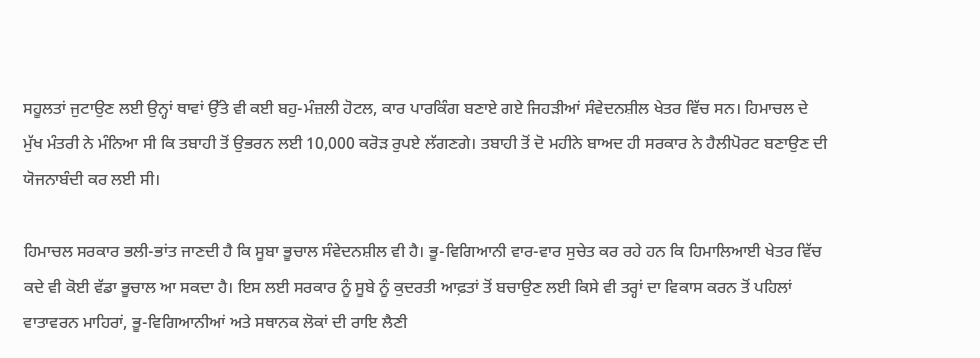ਸਹੂਲਤਾਂ ਜੁਟਾਉਣ ਲਈ ਉਨ੍ਹਾਂ ਥਾਵਾਂ ਉੱਤੇ ਵੀ ਕਈ ਬਹੁ-ਮੰਜ਼ਲੀ ਹੋਟਲ, ਕਾਰ ਪਾਰਕਿੰਗ ਬਣਾਏ ਗਏ ਜਿਹੜੀਆਂ ਸੰਵੇਦਨਸ਼ੀਲ ਖੇਤਰ ਵਿੱਚ ਸਨ। ਹਿਮਾਚਲ ਦੇ ਮੁੱਖ ਮੰਤਰੀ ਨੇ ਮੰਨਿਆ ਸੀ ਕਿ ਤਬਾਹੀ ਤੋਂ ਉਭਰਨ ਲਈ 10,000 ਕਰੋੜ ਰੁਪਏ ਲੱਗਣਗੇ। ਤਬਾਹੀ ਤੋਂ ਦੋ ਮਹੀਨੇ ਬਾਅਦ ਹੀ ਸਰਕਾਰ ਨੇ ਹੈਲੀਪੋਰਟ ਬਣਾਉਣ ਦੀ ਯੋਜਨਾਬੰਦੀ ਕਰ ਲਈ ਸੀ।

ਹਿਮਾਚਲ ਸਰਕਾਰ ਭਲੀ-ਭਾਂਤ ਜਾਣਦੀ ਹੈ ਕਿ ਸੂਬਾ ਭੂਚਾਲ ਸੰਵੇਦਨਸ਼ੀਲ ਵੀ ਹੈ। ਭੂ-ਵਿਗਿਆਨੀ ਵਾਰ-ਵਾਰ ਸੁਚੇਤ ਕਰ ਰਹੇ ਹਨ ਕਿ ਹਿਮਾਲਿਆਈ ਖੇਤਰ ਵਿੱਚ ਕਦੇ ਵੀ ਕੋਈ ਵੱਡਾ ਭੂਚਾਲ ਆ ਸਕਦਾ ਹੈ। ਇਸ ਲਈ ਸਰਕਾਰ ਨੂੰ ਸੂਬੇ ਨੂੰ ਕੁਦਰਤੀ ਆਫ਼ਤਾਂ ਤੋਂ ਬਚਾਉਣ ਲਈ ਕਿਸੇ ਵੀ ਤਰ੍ਹਾਂ ਦਾ ਵਿਕਾਸ ਕਰਨ ਤੋਂ ਪਹਿਲਾਂ ਵਾਤਾਵਰਨ ਮਾਹਿਰਾਂ, ਭੂ-ਵਿਗਿਆਨੀਆਂ ਅਤੇ ਸਥਾਨਕ ਲੋਕਾਂ ਦੀ ਰਾਇ ਲੈਣੀ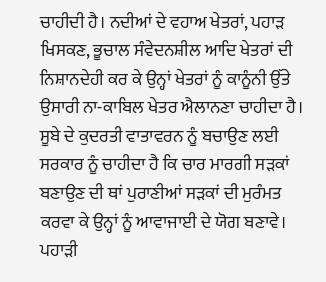ਚਾਹੀਦੀ ਹੈ। ਨਦੀਆਂ ਦੇ ਵਹਾਅ ਖੇਤਰਾਂ, ਪਹਾੜ ਖਿਸਕਣ, ਭੂਚਾਲ ਸੰਵੇਦਨਸ਼ੀਲ ਆਦਿ ਖੇਤਰਾਂ ਦੀ ਨਿਸ਼ਾਨਦੇਹੀ ਕਰ ਕੇ ਉਨ੍ਹਾਂ ਖੇਤਰਾਂ ਨੂੰ ਕਾਨੂੰਨੀ ਉੱਤੇ ਉਸਾਰੀ ਨਾ-ਕਾਬਿਲ ਖੇਤਰ ਐਲਾਨਣਾ ਚਾਹੀਦਾ ਹੈ। ਸੂਬੇ ਦੇ ਕੁਦਰਤੀ ਵਾਤਾਵਰਨ ਨੂੰ ਬਚਾਉਣ ਲਈ ਸਰਕਾਰ ਨੂੰ ਚਾਹੀਦਾ ਹੈ ਕਿ ਚਾਰ ਮਾਰਗੀ ਸੜਕਾਂ ਬਣਾਉਣ ਦੀ ਥਾਂ ਪੁਰਾਣੀਆਂ ਸੜਕਾਂ ਦੀ ਮੁਰੰਮਤ ਕਰਵਾ ਕੇ ਉਨ੍ਹਾਂ ਨੂੰ ਆਵਾਜਾਈ ਦੇ ਯੋਗ ਬਣਾਵੇ। ਪਹਾੜੀ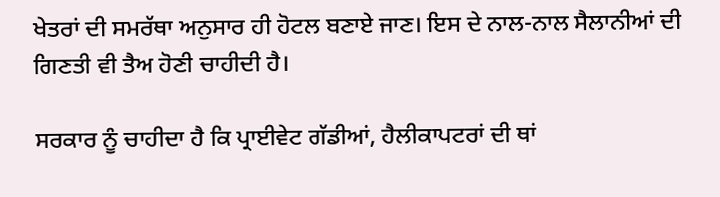ਖੇਤਰਾਂ ਦੀ ਸਮਰੱਥਾ ਅਨੁਸਾਰ ਹੀ ਹੋਟਲ ਬਣਾਏ ਜਾਣ। ਇਸ ਦੇ ਨਾਲ-ਨਾਲ ਸੈਲਾਨੀਆਂ ਦੀ ਗਿਣਤੀ ਵੀ ਤੈਅ ਹੋਣੀ ਚਾਹੀਦੀ ਹੈ।

ਸਰਕਾਰ ਨੂੰ ਚਾਹੀਦਾ ਹੈ ਕਿ ਪ੍ਰਾਈਵੇਟ ਗੱਡੀਆਂ, ਹੈਲੀਕਾਪਟਰਾਂ ਦੀ ਥਾਂ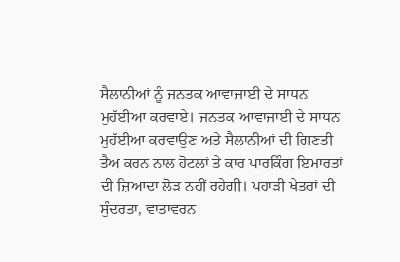ਸੈਲਾਨੀਆਂ ਨੂੰ ਜਨਤਕ ਆਵਾਜਾਈ ਦੇ ਸਾਧਨ ਮੁਹੱਈਆ ਕਰਵਾਏ। ਜਨਤਕ ਆਵਾਜਾਈ ਦੇ ਸਾਧਨ ਮੁਹੱਈਆ ਕਰਵਾਉਣ ਅਤੇ ਸੈਲਾਨੀਆਂ ਦੀ ਗਿਣਤੀ ਤੈਅ ਕਰਨ ਨਾਲ ਹੋਟਲਾਂ ਤੇ ਕਾਰ ਪਾਰਕਿੰਗ ਇਮਾਰਤਾਂ ਦੀ ਜ਼ਿਆਦਾ ਲੋੜ ਨਹੀਂ ਰਹੇਗੀ। ਪਹਾੜੀ ਖੇਤਰਾਂ ਦੀ ਸੁੰਦਰਤਾ, ਵਾਤਾਵਰਨ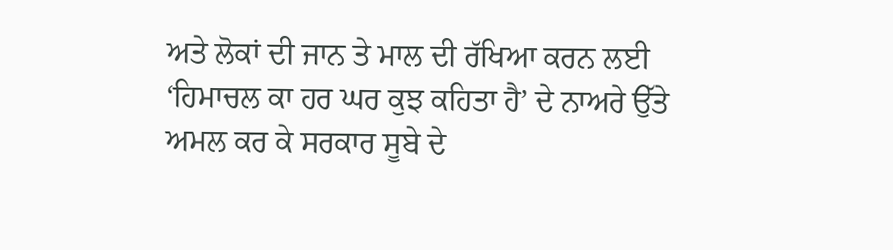ਅਤੇ ਲੋਕਾਂ ਦੀ ਜਾਨ ਤੇ ਮਾਲ ਦੀ ਰੱਖਿਆ ਕਰਨ ਲਈ ‘ਹਿਮਾਚਲ ਕਾ ਹਰ ਘਰ ਕੁਝ ਕਹਿਤਾ ਹੈ’ ਦੇ ਨਾਅਰੇ ਉੱਤੇ ਅਮਲ ਕਰ ਕੇ ਸਰਕਾਰ ਸੂਬੇ ਦੇ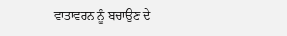ਵਾਤਾਵਰਨ ਨੂੰ ਬਚਾਉਣ ਦੇ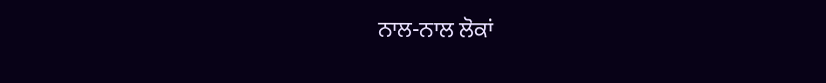ਨਾਲ-ਨਾਲ ਲੋਕਾਂ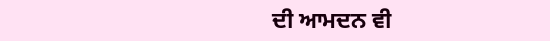ਦੀ ਆਮਦਨ ਵੀ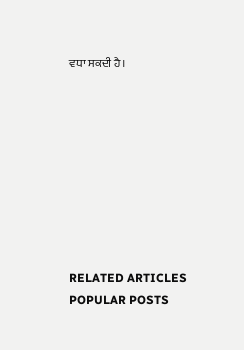ਵਧਾ ਸਕਦੀ ਹੈ।









RELATED ARTICLES
POPULAR POSTS